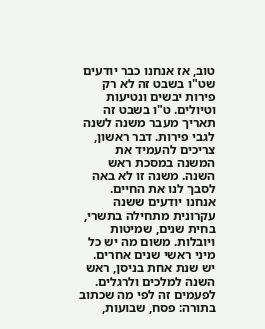טוב, אז אנחנו כבר יודעים שט"ו בשבט זה לא רק פירות יבשים ונטיעות וטיולים. ט"ו בשבט זה תאריך מעבר משנה לשנה לגבי פירות. דבר ראשון, צריכים להעמיד את המשנה במסכת ראש השנה. משנה זו לא באה לסבך לנו את החיים. אנחנו יודעים ששנה עקרונית מתחילה בתשרי, בחית שנים, שמיטות ויובלות. משום מה יש כל מיני ראשי שנים אחרים. יש שנת אחת בניסן, ראש השנה למלכים ולרגלים. לפעמים זה לפי מה שכתוב בתורה: פסח, שבועות,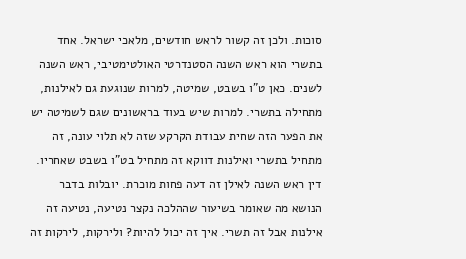סוכות. ולכן זה קשור לראש חודשים, מלאכי ישראל. אחד בתשרי הוא ראש השנה הסטנדרטי האולטימטיבי, ראש השנה לשנים. כאן ט"ו בשבט, שמיטה, למרות שנוגעת גם לאילנות, מתחילה בתשרי. למרות שיש בעוד בראשונים שגם לשמיטה יש את הפער הזה שחית עבודת הקרקע שזה לא תלוי עונה, זה מתחיל בתשרי ואילנות דווקא זה מתחיל בט"ו בשבט שאחריו.
דין ראש השנה לאילן זה דעה פחות מוכרת. יובלות בדבר הנושא מה שאומר בשיעור שההלכה נקצר נטיעה, נטיעה זה אילנות אבל זה תשרי. איך זה יכול להיות? ולירקות, לירקות זה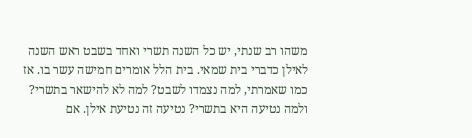משהו רב שנתי, יש כל השנה תשרי ואחד בשבט ראש השנה לאילן כדברי בית שמאי. בית הלל אומרים חמישה עשר בו. אז כמו שאמרתי, למה נצמדו לשבט? למה לא להישאר בתשרי? ולמה נטיעה היא בתשרי? נטיעה זה נטיעת אילן. אם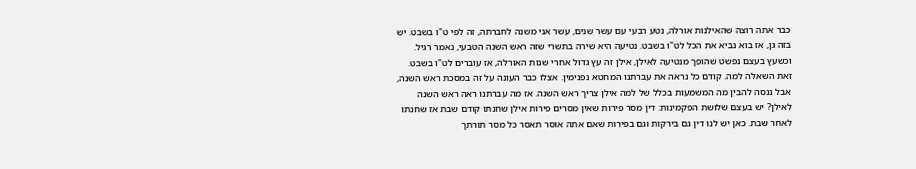כבר אתה רוצה שהאילנות אורלה, נטע רבעי עם עשר שנים, עשר אני משנה לחברתה, זה לפי ט"ו בשבט. יש בזה גן, אז בוא נביא את הכל לט"ו בשבט. נטיעה היא שירה בתשרי שזה ראש השנה הטבעי, נאמר רגיל. וכשעץ בעצם נפשט שהופך מנטיעה לאילן, אילן זה עץ גדול אחרי שנות האורלה, אז עוברים לט"ו בשבט. זאת השאלה למה. קודם כל נראה את עברתנו המחטא נפנימין. אצלו כבר העונה על זה במסכת ראש השנה, אבל ננסה להבין מה המשמעות בכלל של למה אילן צריך ראש השנה. אז מה עברתנו ראה ראש השנה לאילן? יש בעצם שלושת הפקמינות: דין מסר פירות שאין מסרים פירות אילן שחנתו קודם שבת אז שחנתו לאחר שבת. כאן יש לנו דין גם בירקות וגם בפירות שאם אתה אוסר תאסר כל מסר תורתך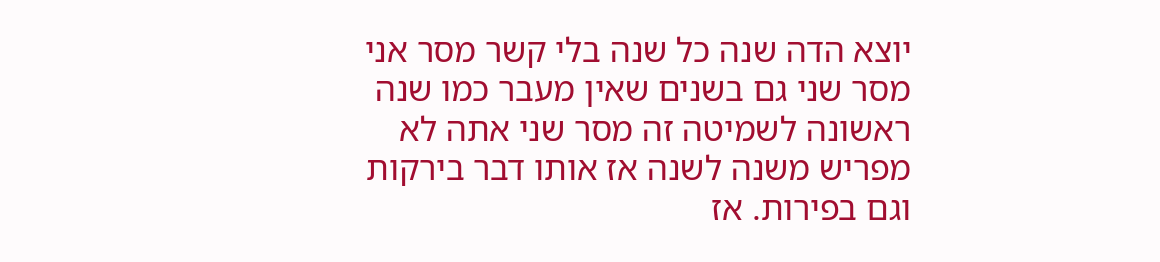יוצא הדה שנה כל שנה בלי קשר מסר אני מסר שני גם בשנים שאין מעבר כמו שנה ראשונה לשמיטה זה מסר שני אתה לא מפריש משנה לשנה אז אותו דבר בירקות וגם בפירות. אז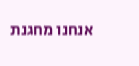אנחנו מחגנת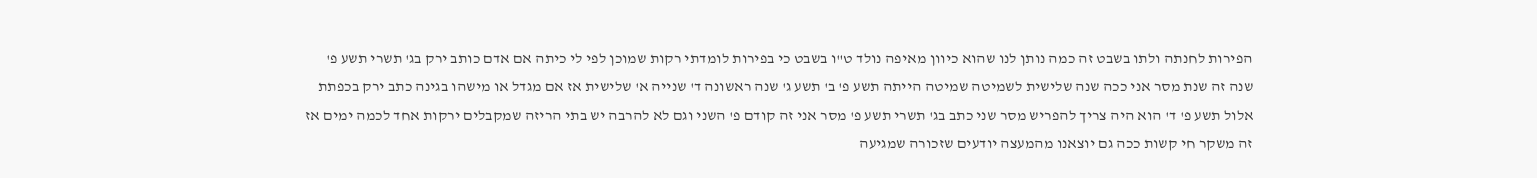הפירות לחנתה ולתו בשבט זה כמה נותן לנו שהוא כיוון מאיפה נולד ט"ו בשבט כי בפירות לומדתי רקות שמוכן לפי לי כיתה אם אדם כותב ירק בג' תשרי תשע פ' שנה זה שנת מסר אני ככה שנה שלישית לשמיטה שמיטה הייתה תשע פ' ב' תשע ג' שנה ראשונה ד' שנייה א' שלישית אז אם מגדל או מישהו בגינה כתב ירק בכפתת אלול תשע פ' ד' הוא היה צריך להפריש מסר שני כתב בג' תשרי תשע פ' מסר אני זה קודם פ' השני וגם לא להרבה יש בתי הריזה שמקבלים ירקות אחד לכמה ימים אז זה משקר חי קשות ככה גם יוצאנו מהמעצה יודעים שזכורה שמגיעה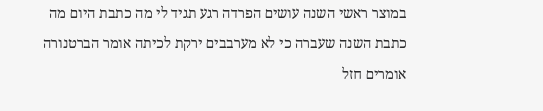במוצר ראשי השנה עושים הפרדה רגע תגיד לי מה כתבת היום מה כתבת השנה שעברה כי לא מערבבים ירקת לכיתה אומר הברטנורה אומרים חזל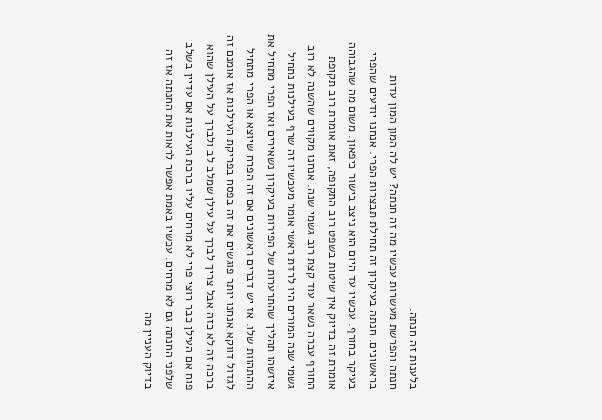בלענות זה חנתה.
חנתה והפרשת מעשרות עכשיו מה זה חנתה? יש לה המון המון עדות בראשונים. חנתה בעיקרון זה תחילת תבצרות הפרי. אנחנו יודעים שהפרי בעיקר בחורף. עכשיו עד היום הוא ניצב בישור כיפאון. משום מה שהגבוהה אומרת זה בדיוק אין שיטות בשפט רוב התקופה, זאת אומרת רוב תקופת החורף עברה נשאר עוד קצת רוב גשמי שנה. אנחנו מקווים שהשנה לא רוב גשמי שנה המורים היו לרדת ראשי אומר מעכשיו זה שרף בעילנות נתחיל איזשהו תהליך שהתרערות של הפירות בעיקרון נשאירים ואז הפרי מתחיל את ההתהוות שלו. אז יש דברים ראשונים אם זה הפרח שיוצא או הפרי מתחיל לגדול דווקא אנחנו יותר פוגשים את זה בפסח בפריקת העילנות אז אומנם זה ברכה זה לא כזה אבל צריך לברך על עילן שמלב לב ולברך על העילן שהוא פוח אם העילן כבר רוצי פרי לא מרחים עליו ברכת העילנות אם עדיין בשלב שלפני החנתה גם לא מרחים. עכשיו באמת אפשר לראות את החנתה אז זה בדיוק העניין מה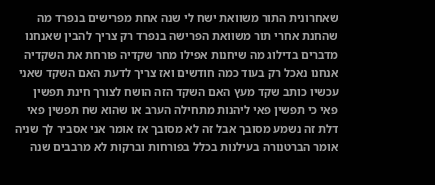שאחרונית התור משוואת ישח לי שנה אחת מפרישים בנפרד מה שהחנת אחרי תור משוואת הפרישה בנפרד רק צריך להבין שאנחנו מדברים בדילוג מה שיחנות אפילו מחר שקדיה פורחת את השקדיה אנחנו נאכל רק בעוד כמה חודשים ואז צריך לדעת האם השקד שאני עכשיו כותב שקד מעץ האם השקד הזה הושח לצורך חינת תפשין פאי כי תפשין פאי ליהנות מתחילה הערב או שהוא שח תפשין פאי דלת זה נשמע מסובך אבל זה לא מסובך אז אומר אני אסביר לך שניה אומר הברטנורה בעילנות בכלל בפורחות וברקות לא מרבבים שנה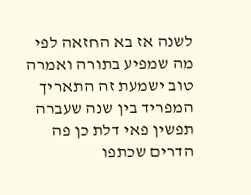לשנה אז בא החזאה לפי מה שמפיע בתורה ואמרה טוב ישמעת זה התאריך המפריד בין שנה שעברה תפשין פאי דלת כן פה הדרים שכתפו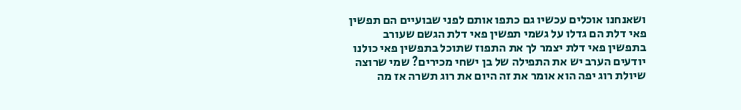ושאנחנו אוכלים עכשיו גם כתפו אותם לפני שבועיים הם תפשין פאי דלת הם גדלו על גשמי תפשין פאי דלת הגשם שעורב בתפשין פאי דלת יצמר לך את התפוז שתוכל בתפשין פאי כולנו יודעים הערב יש את התפילה של בן ישחי מכירים? שמי שרוצה שיולת רוג יפה הוא אומר את זה היום את רוג תשרה אז מה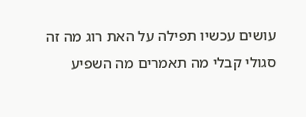עושים עכשיו תפילה על האת רוג מה זה סגולי קבלי מה תאמרים מה השפיע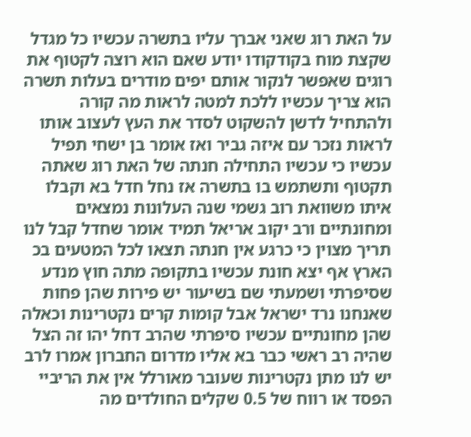על האת רוג שאני אברך עליו בתשרה עכשיו כל מגדל שקצת מוח בקודקודו יודע שאם הוא רוצה לקטוף את רוגים שאפשר לנקור אותם יפים מודרים בעלות תשרה הוא צריך עכשיו ללכת למטה לראות מה קורה ולהתחיל לדשן להשקוט לסדר את העץ לעצוב אותו לראות נזכר עם איזה גביר ואז אומר בן ישחי תפיל עכשיו כי עכשיו התחילה חנתה של האת רוג שאתה תקטוף ותשתמש בו בתשרה אז נחל חדל בא וקבלו איתו משוואת רוב גשמי שנה העלונות נמצאים ומחונתיים ורב יקוב אריאל תמיד אומר שחדל קבל לנו תריך מצוין כי כרגע אין חנתה תצאו לכל המטעים בכ הארץ אף יצא חונת עכשיו בתקופה מתה חוץ מנדע שסיפרתי ושמעתי שם בשיעור יש פירות שהן פחות שאנחנו נרד ישראל אבל קומות קרים נקטרינות וכאלה שהן מחונתיים עכשיו סיפרתי שהרב דחל יהו זה הצל שהיה רב ראשי כבר בא אליו מדרום החברון אמרו לרב יש לנו מתן נקטרינות שעובר מאורלל אין את הריביי הפסד או רווח של 0.5 שקלים החולדים מה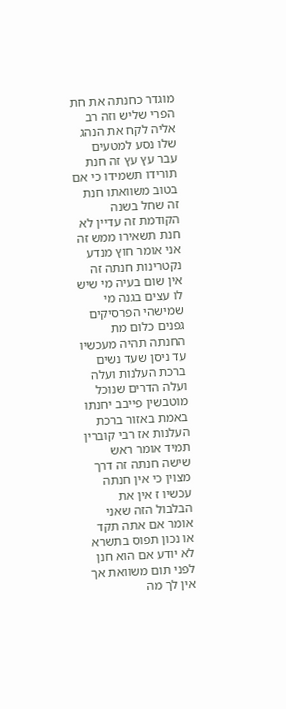מוגדר כחנתה את חת הפרי שליש וזה רב אליה לקח את הנהג שלו נסע למטעים עבר עץ עץ זה חנת תורידו תשמידו כי אם בטוב משוואתו חנת זה שחל בשנה הקודמת זה עדיין לא חנת תשאירו ממש זה אני אומר חוץ מנדע נקטרינות חנתה זה אין שום בעיה מי שיש לו עצים בגנה מי שמישהי הפרסיקים גפנים כלום מת החנתה תהיה מעכשיו עד ניסן שעד נשים ברכת העלנות ועלה ועלה הדרים שנוכל מוטבשין פייבב יחנתו באמת באזור ברכת העלנות אז רבי קוברין תמיד אומר ראש שישה חנתה זה דרך מצוין כי אין חנתה עכשיו ז אין את הבלבול הזה שאני אומר אם אתה תקד או נכון תפוס בתשרא לא יודע אם הוא חנן לפני תום משוואת אך אין לך מה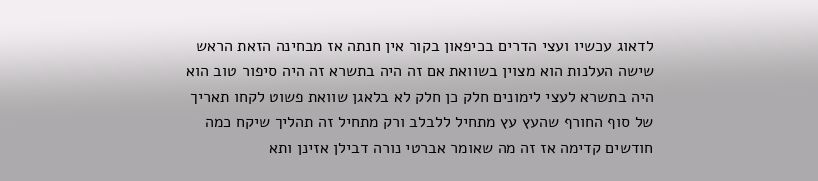לדאוג עכשיו ועצי הדרים בכיפאון בקור אין חנתה אז מבחינה הזאת הראש שישה העלנות הוא מצוין בשוואת אם זה היה בתשרא זה היה סיפור טוב הוא היה בתשרא לעצי לימונים חלק כן חלק לא בלאגן שוואת פשוט לקחו תאריך של סוף החורף שהעץ עץ מתחיל ללבלב ורק מתחיל זה תהליך שיקח כמה חודשים קדימה אז זה מה שאומר אברטי נורה דבילן אזינן ותא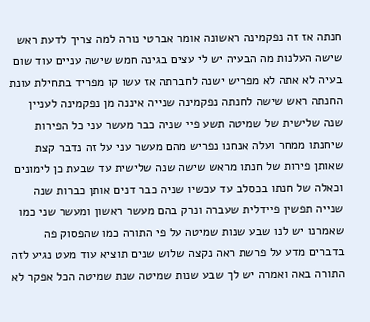חנתה אז זה נפקמינה ראשונה אומר אברטי נורה למה צריך לדעת ראש שישה העלנות מה הבעיה יש לי עצים בגינה חמש שישה עניים עוד שום בעיה לא אתה לא מפריש ישנה לחברתה אז עשו קו מפריד בתחילת עונת החנתה ראש שישה לחנתה נפקמינה שנייה איננה מן נפקמינה לעניין שנה שלישית של שמיטה תשע פיי שניה כבר מעשר עני כל הפירות שיחנתו ממחר ועלה אנחנו נפריש מהם מעשר עני על זה נדבר קצת שאותן פירות של חנתו מראש שישה שנה שלישית עד שבעת כן לימונים וכאלה של חנתו בכסלב עד עכשיו שניה כבר דנים אותן כברות שנה שנייה תפשין פיידלית שעברה ונרק בהם מעשר ראשון ומעשר שני כמו שאמרנו יש לנו שבע שנות שמיטה על פי התורה כמו שהפסוק פה בדברים מדע על פרשת ראה נקצה שלוש שנים תוציא עוד מעט נגיע לזה התורה באה ואמרה יש לך שבע שנות שמיטה שנת שמיטה הכל אפקר לא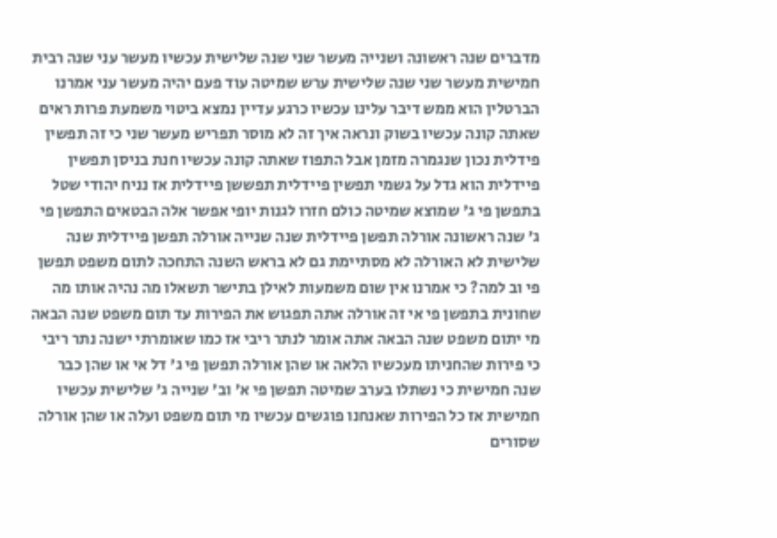מדברים שנה ראשונה ושנייה מעשר שני שנה שלישית עכשיו מעשר עני שנה רבית חמישית מעשר שני שנה שלישית ערש שמיטה עוד פעם יהיה מעשר עני אמרנו הברטלין הוא ממש דיבר עלינו עכשיו כרגע עדיין נמצא ביטוי משמעת פרות ראים שאתה קונה עכשיו בשוק ונראה איך זה לא מוסר תפריש מעשר שני כי זה תפשין פידלית נכון שנגמרה מזמן אבל התפוז שאתה קונה עכשיו חנת בניסן תפשין פיידלית הוא גדל על גשמי תפשין פיידלית תפששן פיידלית אז נניח יהודי שטל בתפשן פי ג' שמוצא שמיטה כולם חזרו לגנות יופי אפשר אלה הבטאים התפשן פי ג' שנה ראשונה אורלה תפשן פיידלית שנה שנייה אורלה תפשן פיידלית שנה שלישית לא האורלה לא מסתיימת גם לא בראש השנה התחכה לתום משפט תפשן פי וב למה? כי אמרנו אין שום משמעות לאילן בתישר תשאלו מה נהיה אותו מה שחונית בתפשן פי אי זה אורלה אתה תפגוש את הפירות עד תום משפט שנה הבאה מי יתום משפט שנה הבאה אתה אומר לנתר ריבי אז כמו שאומרתי ישנה נתר ריבי כי פירות שהחניתו מעכשיו הלאה או שהן אורלה תפשן פי ג' דל אי או שהן כבר שנה חמישית כי נשתלו בערב שמיטה תפשן פי א' וב' שנייה ג' שלישית עכשיו חמישית אז כל הפירות שאנחנו פוגשים עכשיו מי תום משפט ועלה או שהן אורלה שסורים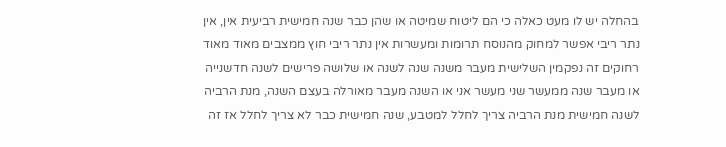בהחלה יש לו מעט כאלה כי הם ליטוח שמיטה או שהן כבר שנה חמישית רביעית אין, אין נתר ריבי אפשר למחוק מהנוסח תרומות ומעשרות אין נתר ריבי חוץ ממצבים מאוד מאוד רחוקים זה נפקמין השלישית מעבר משנה שנה לשנה או שלושה פרישים לשנה חדשנייה או מעבר שנה ממעשר שני מעשר אני או השנה מעבר מאורלה בעצם השנה, מנת הרביה לשנה חמישית מנת הרביה צריך לחלל למטבע, שנה חמישית כבר לא צריך לחלל אז זה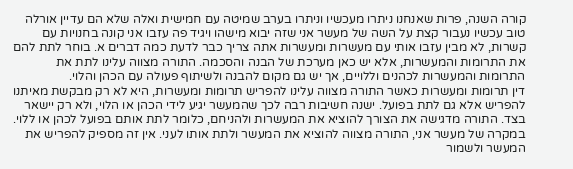קורה השנה, פרות שאנחנו ניתרו מעכשיו וניתרו בערב שמיטה עם חמישית ואלה שלא הם עדיין אורלה טוב עכשיו נעבור קצת על השה של מעשר אני שזה יבוא מישהו ויגיד פה עזבו אני קונה בחנויות עם קשרות, לא מבין עזבו אותי עם מעשרות ומעשרות אתה צריך כבר לדעת כמה דברים א. בוחר לתת להם את התרומות והמעשרות, אלא יש כאן מערכת של הבנה והסכמה. התורה מצווה עלינו לתת את התרומות והמעשרות לכהנים וללויים, אך יש גם מקום להבנה ולשיתוף פעולה עם הכהן והלוי.
דין תרומות ומעשרות כאשר התורה מצווה עלינו להפריש תרומות ומעשרות, היא לא רק מבקשת מאיתנו להפריש אלא גם לתת בפועל. ישנה חשיבות רבה לכך שהמעשר יגיע לידי הכהן או הלוי, ולא רק יישאר בצד. התורה מדגישה את הצורך להוציא את המעשרות ולהניחם, כלומר לתת אותם בפועל לכהן או ללוי. במקרה של מעשר אני, התורה מצווה להוציא את המעשר ולתת אותו לעני. אין זה מספיק להפריש את המעשר ולשמור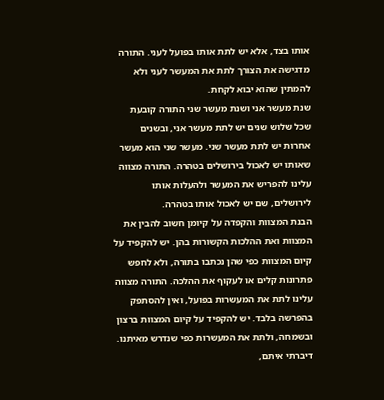אותו בצד, אלא יש לתת אותו בפועל לעני. התורה מדגישה את הצורך לתת את המעשר לעני ולא להמתין שהוא יבוא לקחת.
שנת מעשר אני ושנת מעשר שני התורה קובעת שכל שלוש שנים יש לתת מעשר אני, ובשנים אחרות יש לתת מעשר שני. מעשר שני הוא מעשר שאותו יש לאכול בירושלים בטהרה. התורה מצווה עלינו להפריש את המעשר ולהעלות אותו לירושלים, שם יש לאכול אותו בטהרה.
הבנת המצוות והקפדה על קיומן חשוב להבין את המצוות ואת ההלכות הקשורות בהן. יש להקפיד על קיום המצוות כפי שהן נכתבו בתורה, ולא לחפש פתרונות קלים או לעקוף את ההלכה. התורה מצווה עלינו לתת את המעשרות בפועל, ואין להסתפק בהפרשה בלבד. יש להקפיד על קיום המצוות ברצון ובשמחה, ולתת את המעשרות כפי שנדרש מאיתנו. דיברתי איתם,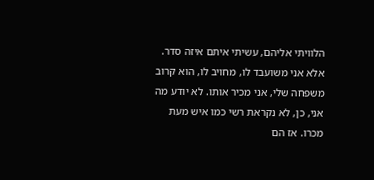הלוויתי אליהם, עשיתי איתם איזה סדר. אלא אני משועבד לו, מחויב לו, הוא קרוב משפחה שלי, אני מכיר אותו. לא יודע מה אני, כן, לא נקראת רשי כמו איש מעת מכרו. אז הם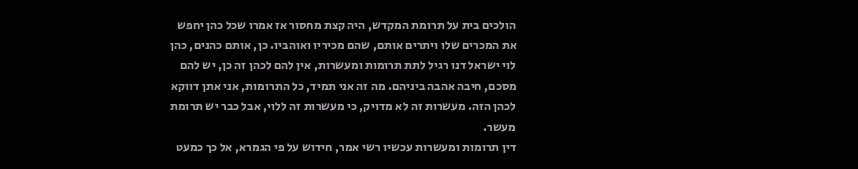הולכים בית על תרומת המקדש, היה קצת מחסור אז אמרו שכל כהן יחפש את המכרים שלו ויתרים אותם, שהם מכיריו ואוהביו. כן, אותם כהנים, כהן לוי ישראל דנו רגיל לתת תרומות ומעשרות, אין להם לכהן זה כן, יש להם מסכם, חיבה אהבה ביניהם. מה זה אני תמיד, כל התרומות, אני אתן דווקא לכהן הזה. מעשרות זה לא מדויק, כי מעשרות זה ללוי, אבל כבר יש תרומת מעשר.
דין תרומות ומעשרות עכשיו רשי אמר, חידוש על פי הגמרא, אל כך כמעט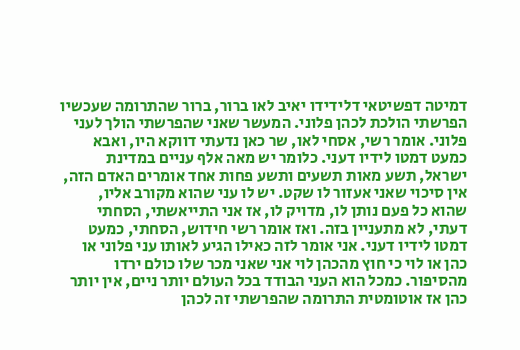דמיטה דפשיטאי דלידידו יאיב לאו ברור, ברור שהתרומה שעכשיו הפרשתי הולכת לכהן פלוני. המעשר שאני שהפרשתי הולך לעני פלוני. אומר רשי, אסחי לאו, שר כאן נדעתי דווקא היו, ואבא כמעט דמטו לידיו דעני. כלומר יש מאה אלף עניים במדינת ישראל, תשע מאות תשעים ותשע פחות אחד אומרים האדם הזה, אין סיכוי שאני אעזור לו שקט. יש לו עני שהוא מקורב אליו, שהוא כל פעם נותן לו, מדויק לו, אז אני התייאשתי, הסחתי דעתי, לא מתעניין בזה. ואז אומר רשי חידוש, הסחתי, כמעט דמטו לידיו דעני. אני אומר לזה כאילו הגיע לאותו עני פלוני או כהן או לוי כי חוץ מהכהן לוי אני שאני מכר שלו כולם ירדו מהסיפור. כמכל הוא העני הבודד בכל העולם יותר ניים, אין יותר כהן אז אוטומטית התרומה שהפרשתי זה לכהן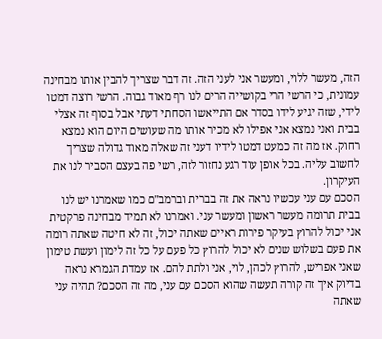הזה, מעשר ללוי, ומעשר אני לעני הזה. זה דבר שצריך להבין אותו מבחינה עמונית, כי הרשי הרי בקושייה הרים לנו רף מאוד גבוה. הרשי רוצה דמטו לידי, שזה יגיע לידו בסדר אם התייאשו הסחתי דעתי אבל בסוף זה אצלי בבית ואני נמצא אני אפילו לא מכיר אותו מה שעושים היום הוא נמצא רחוק. אז מה זה כמעט דמטו לידיו דעני זה שאלה מאוד גדולה שצריך לחשוב עליה. בכל אופן עוד רגע נחזור לזה, רשי פה בעצם הסביר לנו את העיקרון.
הסכם עם עני עכשיו נראה את זה בברית וברמב"ם כמו שאמרנו יש לנו בבית תרומה מעשר ראשון ומעשר עני. ואמרנו לא תמיד מבחינה פרקטית אני יכול להרוץ בעיקר פירות ראיים שאתה יכול, זה לא חיטה שאתה רומה את פעם בשלוש שנים לא יכול להרוץ כל פעם על כל זה לימון ועשת טימון שאני אפריש, להרוץ לכהן, לוי, אני ולתת להם. אז עמדת הגמרא נראה בדיוק איך זה קורה תעשה שהוא הסכם עם עני, מה זה הסכם? תהיה עני שאתה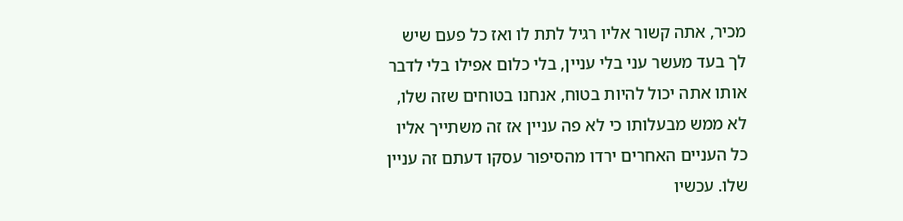מכיר, אתה קשור אליו רגיל לתת לו ואז כל פעם שיש לך בעד מעשר עני בלי עניין, בלי כלום אפילו בלי לדבר אותו אתה יכול להיות בטוח, אנחנו בטוחים שזה שלו, לא ממש מבעלותו כי לא פה עניין אז זה משתייך אליו כל העניים האחרים ירדו מהסיפור עסקו דעתם זה עניין שלו. עכשיו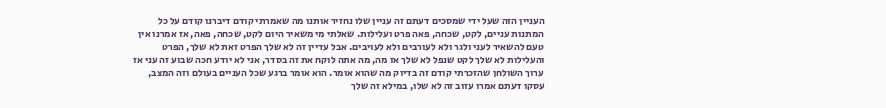העניין הזה שעל ידי שמסכים דעתם זה עניין שלו נחזיר אותנו מה שאמרתי קודם דיברנו קודם על כל המתנות עניים, לקט, שכחה, פאה פרט ועלילות. שאלתי מי משאיר היום לקט, שכחה, פאה, אז אמרנו אין טעם להשאיר לעני ולגר ולא לעורבים ולא לעויבים. אבל עדיין זה לא שלך הפרט זאת לא שלך, הפרט והעלילות לא שלך לקט שנפל לא שלך אז מה, מה אתה לוקח את זה בסדר, אני לא יודע חכה שבוע זה עני אז ערוך השולחן שהזכרתי קודם זה בדיוק מה שהוא אומר. הוא אומר ברגע שכל העניים בעולם וזה המצב, עסקו דעתם אמרו עזוב זה לא שלו, במילא זה שלך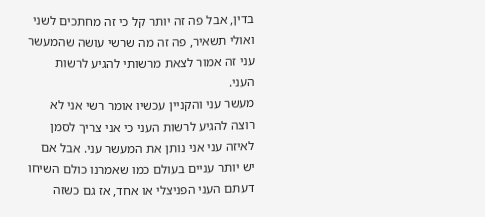בדין, אבל פה זה יותר קל כי זה מחתכים לשני ואולי תשאיר, פה זה מה שרשי עושה שהמעשר עני זה אמור לצאת מרשותי להגיע לרשות העני.
מעשר עני והקניין עכשיו אומר רשי אני לא רוצה להגיע לרשות העני כי אני צריך לסמן לאיזה עני אני נותן את המעשר עני. אבל אם יש יותר עניים בעולם כמו שאמרנו כולם השיחו דעתם העני הפניצלי או אחד, אז גם כשזה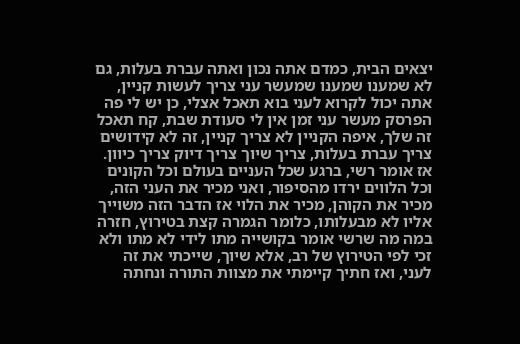יצאים הבית, כמדם אתה נכון ואתה עברת בעלות, גם לא שמענו שמענו שמעשר עני צריך לעשות קניין, אתה יכול לקרוא לעני בוא תאכל אצלי, כן יש לי פה הפרסק מעשר עני זמן אין לי סעודת שבת, קח תאכל זה שלך, איפה הקניין לא צריך קניין, זה לא קידושים צריך עברת בעלות, צריך שיוך צריך דיוק צריך כיוון. אז אומר רשי, ברגע שכל העניים בעולם וכל הקונים וכל הלווים ירדו מהסיפור, ואני מכיר את העני הזה, מכיר את הקוהן, מכיר את הלוי אז הדבר הזה משוייך אליו לא מבעלותו, כלומר הגמרה קצת בטירוץ, חזרה במה מה שרשי אומר בקושייה מתו לידי לא מתו ולא זכי לפי הטירוץ של רב, אלא שיוך, שייכתי את זה לעני, ואז חתיך קיימתי את מצוות התורה ונחתה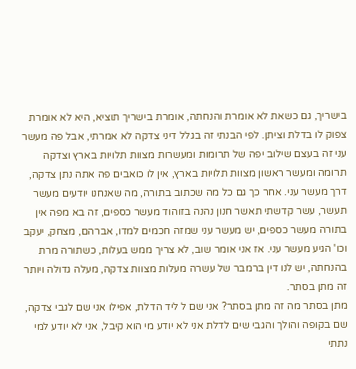בישריך, גם כשאת לא אומרת והנחתה, אומרת בישריך תוציא, היא לא אומרת צפוק לו בדלת וציתן. לפי הבנתי זה בגלל דיני צדקה לא אמרתי, אבל פה מעשר עני זה בעצם שילוב יפה של תרומות ומעשרות מצוות תלויות בארץ וצדקה תרומה ומעשר ראשון מצוות תלויות בארץ, אין לו כואבים פה אתה נתן צדקה, דרך מעשר עני. אחר כך גם כל מה שכתוב בתורה, מה שאנחנו יודעים מעשר תעשר, עשר קדשתי תאשר חנון נהנה בזוהוד מעשר כספים, זה בא מפה אין בתורה מעשר כספים, יש מעשר עני שמזה חכמים למדו, אברהם, מצחק, יעקב וכו' הגיע מעשר עני. אז אני אומר שוב, לא צריך ממש בעלות, כשתורה מרת בהנחתה, יש לנו דין ברמבר של עשרה מעלות מצוות צדקה, מעלה גדולה ויותר זה מתן בסתר.
מתן בסתר מה זה מתן בסתר? אני שם ל ליד הדלת, אפילו אני שם לגבי צדקה, שם בקופה והולך והגבי שים לדלת אני לא יודע מי הוא קיבל, אני לא יודע למי נתתי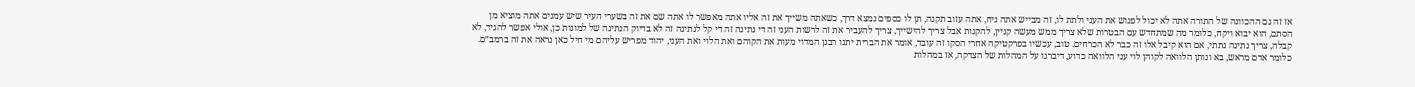אז זה גם ההכוונה של התורה אתה לא יכול לפגוש את העני ולתת לו, זה מבייש אתה ניח, אתה עזוב תקנה, תן לו כספים נמצא דרך, כשאתה משייך את זה אליו אתה מאפשר לו אתה שם את זה בשערי העיר שיש עמנים אתה מוציא מן הסתם, הוא יבוא ויקח, כלומר מה שמתחדש עם הבטרות שלא צריך ממש מעשה קניין, להקנות אבל צריך להישייך, צריך להעביר את זה לרשות העני זה די נתינה זה די קל לנתינה זה לא בדיוק הנתינה של למונות כן, אולי אפשר להגיד, לא קבלה, צריך נתינה נתתי, אם הוא קיבל אלו זה כבר לא הכרחים. טוב, עכשיו בפרקטיקה אחרי הסקו זה עובד, אומר את הברית יתנו רבנן המדוי מעות את הקוהם ואת הלוי ואת העני, יהוד מפריש עליהם מי חיל כאן נראה את זה ברמב״ם. כלומר אדם מראש, בא ונותן הלוואה לקוהן לוי עני הלוואה כדוע, דיברנו על המהלות של הצדקה, אז במהלות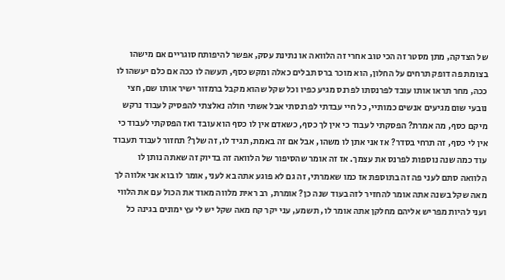של הצדקה, מתן מסטר זה הכי טוב אחרי זה הלוואה או נתינת עסק, אפשר להיפותח סוגריים אם מישהו בצומת פה דופק תרחים על החלון, הוא מוכר ברס תבלים כאלה ומקש כסף, תעשה לו ככה אם כלם יעשהו לו ככה, מחר תראו אותו עובד לפרנסתו לפרנס מגיע כפיו וכל שקל שהוא מקבל ברמזור ישיר אותו שם, חצי נובעי שום מגיעים אנשים כמותיי, כל חיי עבדתי לפרנסתי אבל אשתי חולה נאלצתי להפסיק לעבוד נרקש מיקם כסף, מה אמרת? הפסקתי לעבוד כי אין לך כסף, כשאדם אין לו כסף הוא עובד ואז הפסקתי לעבוד כי אין לי כסף, זה תרחי בסדר? אז אני אתן לו משהו, אבל אם זה באמת, תגיד לו, זה שלך? תחזור לעבוד תעבוד עוד כמה שנה נוספות לפרנס את עצמך. אז זה אומר שהסיפור של הלוואה זה בדיוק זה שאתה נותן לו הלוואה סתם לעני פה זה בתוספת אז כמו שאמרתי, זה גם לא פוגע אתה בא לעני, אומר לו בוא אני אלווה לך מאה שקל בשנה אתה אומר להחזיר לזה בעוד שנה כן? אומרת, רב ראית מלווה מאוד את הכול עם את הלווי ועני להיות מפריש אליהם מחלקן אתה אומר לו, תשמע, עני יקר קח מאה שקל יש לי עץ ימונים בגינה כל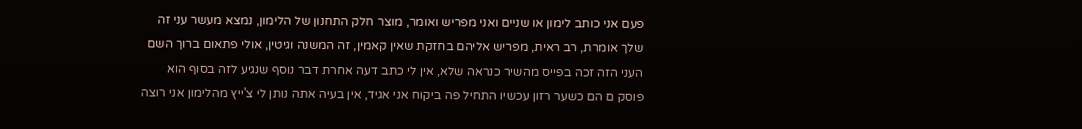פעם אני כותב לימון או שניים ואני מפריש ואומר, מוצר חלק התחנון של הלימון, נמצא מעשר עני זה שלך אומרת, רב ראית, מפריש אליהם בחזקת שאין קאמין, זה המשנה וגיטין, אולי פתאום ברוך השם העני הזה זכה בפייס מהשיר כנראה שלא, אין לי כתב דעה אחרת דבר נוסף שנגיע לזה בסוף הוא פוסק ם הם כשער רזון עכשיו התחיל פה ביקוח אני אגיד, אין בעיה אתה נותן לי צ'ייץ מהלימון אני רוצה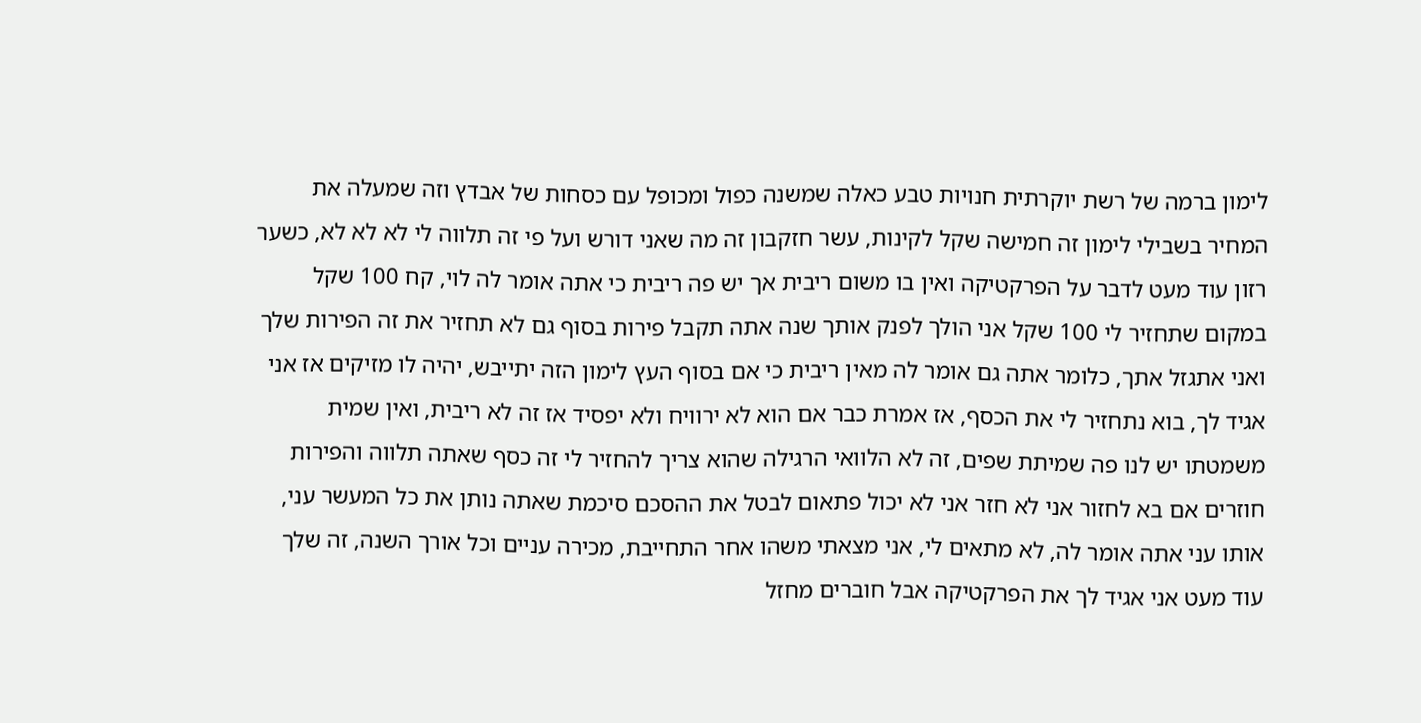לימון ברמה של רשת יוקרתית חנויות טבע כאלה שמשנה כפול ומכופל עם כסחות של אבדץ וזה שמעלה את המחיר בשבילי לימון זה חמישה שקל לקינות, עשר חזקבון זה מה שאני דורש ועל פי זה תלווה לי לא לא לא, כשער רזון עוד מעט לדבר על הפרקטיקה ואין בו משום ריבית אך יש פה ריבית כי אתה אומר לה לוי, קח 100 שקל במקום שתחזיר לי 100 שקל אני הולך לפנק אותך שנה אתה תקבל פירות בסוף גם לא תחזיר את זה הפירות שלך ואני אתגזל אתך, כלומר אתה גם אומר לה מאין ריבית כי אם בסוף העץ לימון הזה יתייבש, יהיה לו מזיקים אז אני אגיד לך, בוא נתחזיר לי את הכסף, אז אמרת כבר אם הוא לא ירוויח ולא יפסיד אז זה לא ריבית, ואין שמית משמטתו יש לנו פה שמיתת שפים, זה לא הלוואי הרגילה שהוא צריך להחזיר לי זה כסף שאתה תלווה והפירות חוזרים אם בא לחזור אני לא חזר אני לא יכול פתאום לבטל את ההסכם סיכמת שאתה נותן את כל המעשר עני, אותו עני אתה אומר לה, לא מתאים לי, אני מצאתי משהו אחר התחייבת, מכירה עניים וכל אורך השנה, זה שלך עוד מעט אני אגיד לך את הפרקטיקה אבל חוברים מחזל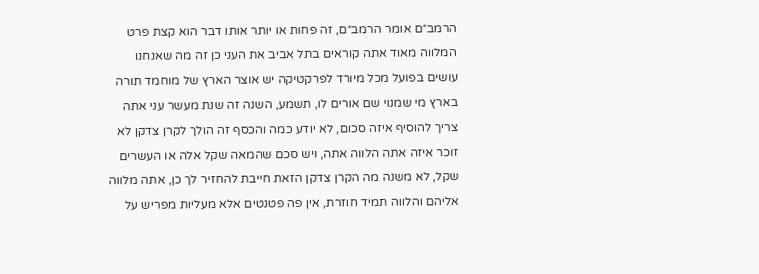הרמב״ם אומר הרמב״ם, זה פחות או יותר אותו דבר הוא קצת פרט המלווה מאוד אתה קוראים בתל אביב את העני כן זה מה שאנחנו עושים בפועל מכל מיורד לפרקטיקה יש אוצר הארץ של מוחמד תורה בארץ מי שמנוי שם אורים לו, תשמע, השנה זה שנת מעשר עני אתה צריך להוסיף איזה סכום, לא יודע כמה והכסף זה הולך לקרן צדקן לא זוכר איזה אתה הלווה אתה, ויש סכם שהמאה שקל אלה או העשרים שקל, לא משנה מה הקרן צדקן הזאת חייבת להחזיר לך כן, אתה מלווה אליהם והלווה תמיד חוזרת, אין פה פטנטים אלא מעליות מפריש על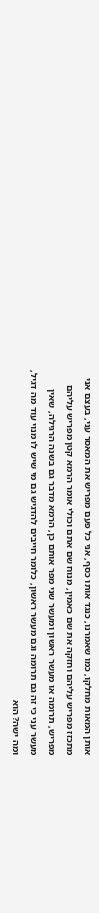אותן המאות מחלקו, כמו שאמרנו, כנגד אותו כסף, אני כל פעם מפריש את המאסר עני, בעצם אני מתכזז מפריש עליהם וחזקה את שם כאמין, מנוח שם אתם וכולי אומר הרמא קטן מפריש עליהם מפריש, תרומה או מעשר ראשון ומעשר שני מפר אותם כן, הרמא מדבר גם בשנה הרגילה, שאין מעשר עני כי זה גם תרומה וגם מעשר ראשון, כלומר חייבים להדגיש גם מי שיש לו מנוי עוד מה דגיל, ומה ישה? הוא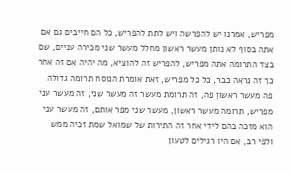מפריש, אמרנו יש להפרשה ויש לתת להפריש, כל הם חייבים גם אם אתה בסוף לא נותן מעשר ראשון מחלל מעשר שני מכירה עניים, שם בצד התרומה אתה מפריש, להפריש זה להוציא, מה יהיה אם זה אחר כך זה נראה כבר, כל כל מפריש, זאת אומרת הנוסח תרומה גדולה פה מעשר ראשון פה, זה תרומת מעשר זה מעשר שני, זה מעשר עני מפריש, תרומה מעשר ראשון, מעשר שני מפר אותם, זה מעשר עני הוא מזכה בהם לידי אחר זה התירות של שמואל שמת זכיה ממש ולפי רב, אם היו רגילים לטעון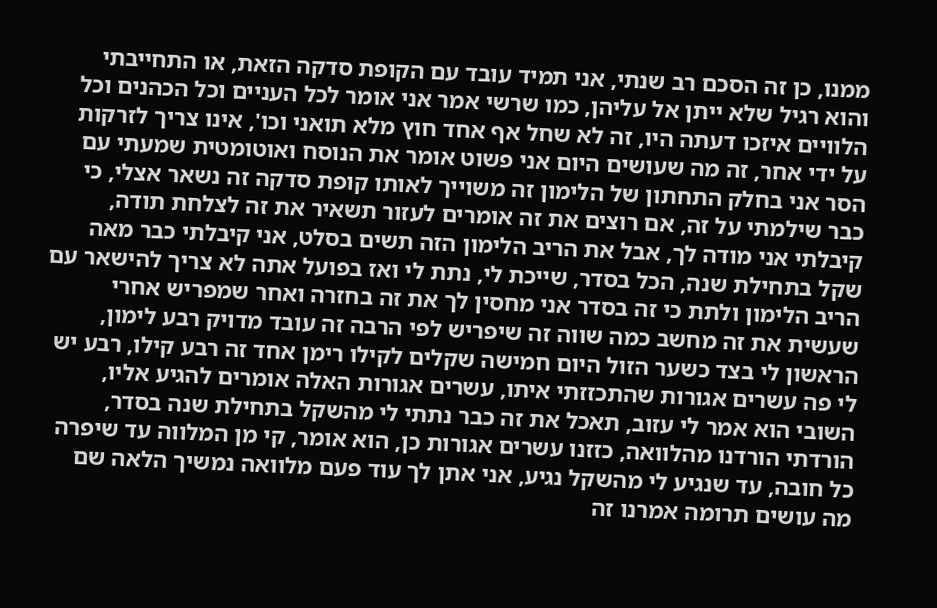ממנו, כן זה הסכם רב שנתי, אני תמיד עובד עם הקופת סדקה הזאת, או התחייבתי והוא רגיל שלא ייתן אל עליהן, כמו שרשי אמר אני אומר לכל העניים וכל הכהנים וכל הלוויים איזכו דעתה היו, זה לא שחל אף אחד חוץ מלא תואני וכו', אינו צריך לזרקות על ידי אחר, זה מה שעושים היום אני פשוט אומר את הנוסח ואוטומטית שמעתי עם הסר אני בחלק התחתון של הלימון זה משוייך לאותו קופת סדקה זה נשאר אצלי, כי כבר שילמתי על זה, אם רוצים את זה אומרים לעזור תשאיר את זה לצלחת תודה, קיבלתי אני מודה לך, אבל את הריב הלימון הזה תשים בסלט, אני קיבלתי כבר מאה שקל בתחילת שנה, הכל בסדר, שייכת לי, נתת לי ואז בפועל אתה לא צריך להישאר עם הריב הלימון ולתת כי זה בסדר אני מחסין לך את זה בחזרה ואחר שמפריש אחרי שעשית את זה מחשב כמה שווה זה שיפריש לפי הרבה זה עובד מדויק רבע לימון, הראשון לי בצד כשער הזול היום חמישה שקלים לקילו רימן אחד זה רבע קילו, רבע יש לי פה עשרים אגורות שהתכזזתי איתו, עשרים אגורות האלה אומרים להגיע אליו, השובי הוא אמר לי עזוב, תאכל את זה כבר נתתי לי מהשקל בתחילת שנה בסדר, הורדתי הורדנו מהלוואה, כזזנו עשרים אגורות כן, הוא אומר, קי מן המלווה עד שיפרה כל חובה, עד שנגיע לי מהשקל נגיע, אני אתן לך עוד פעם מלוואה נמשיך הלאה שם מה עושים תרומה אמרנו זה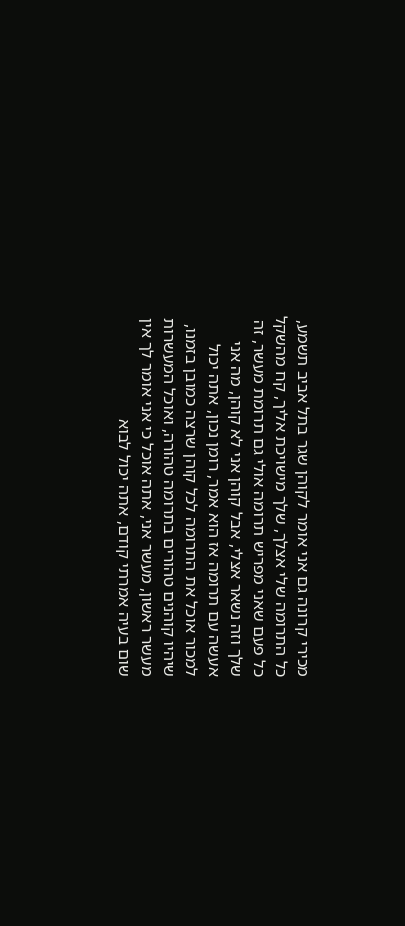מכירי קרונה גם אני אומר לקוהן שגר בתל אביב תשמע, כל התרומה שלי אצלך, שלך מישויכת אליך, קח מהשקל כל פעם שאני מפריש תרומה אולי גם תרומת מעשר, זה שלך וזה נשאר אצלי, אבל קוהן אני לא קוהן, מה אני אעשה עם תרומה אז הוא אמר, רומן נכון, אתה יכול למכור אוכל את התרומה לכל קוהן שרצה כמובן בזמנו, שיהיו קוהנים טהורים בתרומה טהורה, ואוכל המעשרות מעשר ראשון, מעשר אני, אתה אוכל כי אני אומר לך אין שום בעיה אמרתי קודם, אתה יכול לבוא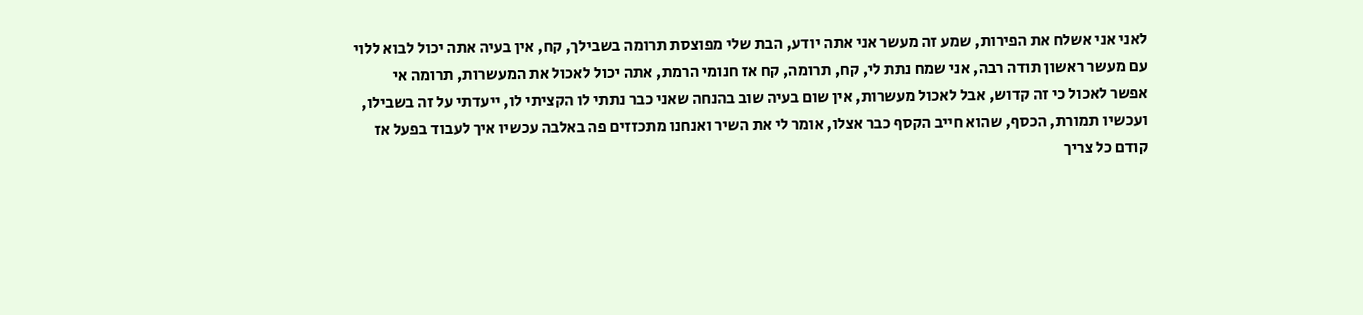לאני אני אשלח את הפירות, שמע זה מעשר אני אתה יודע, הבת שלי מפוצסת תרומה בשבילך, קח, אין בעיה אתה יכול לבוא ללוי עם מעשר ראשון תודה רבה, אני שמח נתת לי, קח, תרומה, קח אז חנומי הרמת, אתה יכול לאכול את המעשרות, תרומה אי אפשר לאכול כי זה קדוש, אבל לאכול מעשרות, אין שום בעיה שוב בהנחה שאני כבר נתתי לו הקציתי לו, ייעדתי על זה בשבילו, ועכשיו תמורת, הכסף, שהוא חייב הקסף כבר אצלו, אומר לי את השיר ואנחנו מתכזזים פה באלבה עכשיו איך לעבוד בפעל אז קודם כל צריך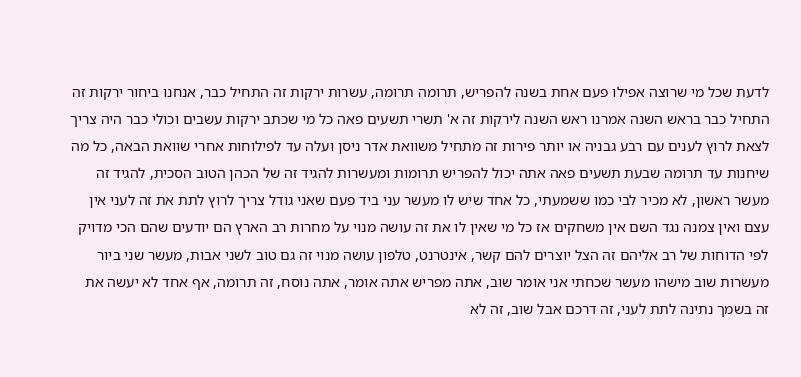לדעת שכל מי שרוצה אפילו פעם אחת בשנה להפריש, תרומה תרומה, עשרות ירקות זה התחיל כבר, אנחנו ביחור ירקות זה התחיל כבר בראש השנה אמרנו ראש השנה לירקות זה א' תשרי תשעים פאה כל מי שכתב ירקות עשבים וכולי כבר היה צריך לצאת לרוץ לענים עם רבע גבניה או יותר פירות זה מתחיל משוואת אדר ניסן ועלה עד לפילוחות אחרי שוואת הבאה, כל מה שיחנות עד תרומה שבעת תשעים פאה אתה יכול להפריש תרומות ומעשרות להגיד זה של הכהן הטוב הסכית, להגיד זה מעשר ראשון, לא מכיר לבי כמו ששמעתי, כל אחד שיש לו מעשר עני ביד פעם שאני גודל צריך לרוץ לתת את זה לעני אין עצם ואין צמנה נגד השם אין משחקים אז כל מי שאין לו את זה עושה מנוי על מחרות רב הארץ הם יודעים שהם הכי מדויק לפי הדוחות של רב אליהם זה הצל יוצרים להם קשר, אינטרנט, טלפון עושה מנוי זה גם טוב לשני אבות, מעשר שני ביור מעשרות שוב מישהו מעשר שכחתי אני אומר שוב, אתה מפריש אתה אומר, אתה נוסח, זה תרומה, אף אחד לא יעשה את זה בשמך נתינה לתת לעני, זה דרכם אבל שוב, זה לא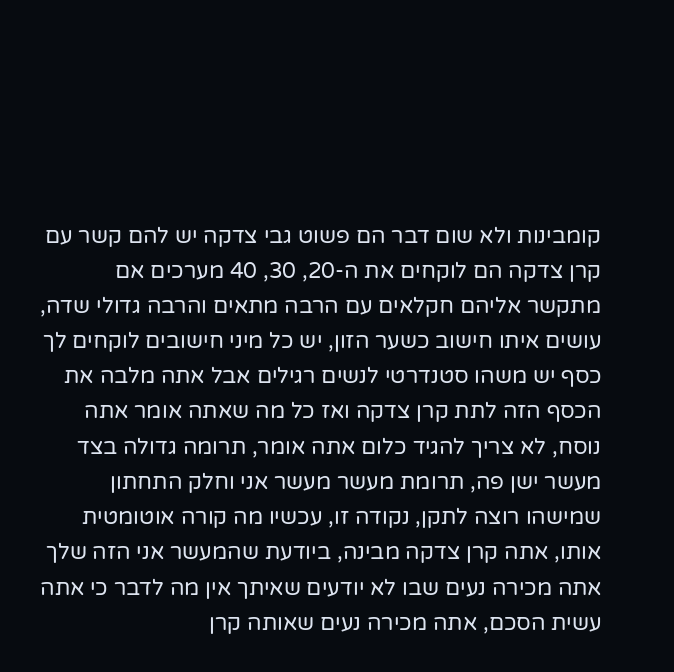קומבינות ולא שום דבר הם פשוט גבי צדקה יש להם קשר עם קרן צדקה הם לוקחים את ה-20, 30, 40 מערכים אם מתקשר אליהם חקלאים עם הרבה מתאים והרבה גדולי שדה, עושים איתו חישוב כשער הזון, יש כל מיני חישובים לוקחים לך כסף יש משהו סטנדרטי לנשים רגילים אבל אתה מלבה את הכסף הזה לתת קרן צדקה ואז כל מה שאתה אומר אתה נוסח, לא צריך להגיד כלום אתה אומר, תרומה גדולה בצד מעשר ישן פה, תרומת מעשר מעשר אני וחלק התחתון שמישהו רוצה לתקן, נקודה זו, עכשיו מה קורה אוטומטית אותו, אתה קרן צדקה מבינה, ביודעת שהמעשר אני הזה שלך אתה מכירה נעים שבו לא יודעים שאיתך אין מה לדבר כי אתה עשית הסכם, אתה מכירה נעים שאותה קרן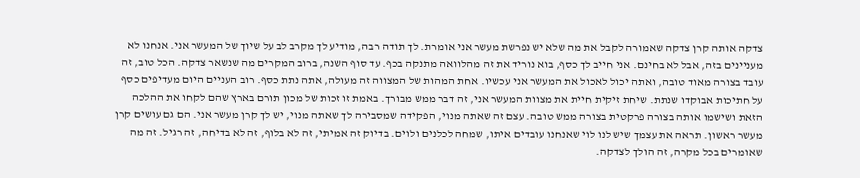צדקה אותה קרן צדקה שאמורה לקבל את מה שלא יש נפרשת מעשר אני אומרת. לך תודה רבה, מודיע לך מקרב לב על שיוך של המעשר אני. אנחנו לא מעניינים בזה, אבל לא בחינם. אני חייב לך כסף, בוא נוריד את זה מהלוואה מתנקה בכף. עד סוף השנה, ברוב המקרים מה שנשאר צדקה. הכל טוב, זה עובד בצורה מאוד טובה, ואתה יכול לאכול את המעשר אני עכשיו. אחת המהות של המצווה זה מעולה, אתה נתת כסף. רוב העניים היום מעדיפים כסף על חתיכות אבוקדו שנתת. שיחת זיקית חיית את מצוות המעשר אני, זה דבר ממש מבורך. באמת זו זכות של מכון תורם בארץ שהם לקחו את ההלכה הזאת ושישמו אותה בצורה פרקטית בצורה ממש טובה. עצם זה שאתה מנוי, הפקידה שמסבירה לך שאתה מנוי, יש לך קרן מעשר אני. הם גם עושים קרן מעשר ראשון. תראה את עצמך שיש לנו לוי שאנחנו עובדים איתו, שמחה לכלנים ולוים. בדיוק זה אמיתי, זה לא בלוף, זה לא בדיחה, זה רגיל. זה מה שאומרים בכל מקרה, זה הולך לצדקה.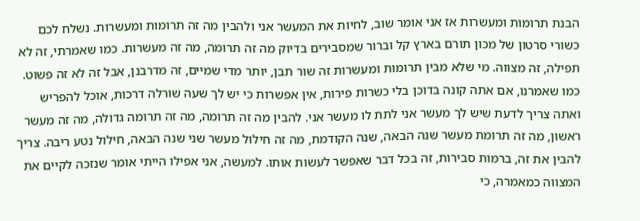הבנת תרומות ומעשרות אז אני אומר שוב, לחיות את המעשר אני ולהבין מה זה תרומות ומעשרות. נשלח לכם כשורי סרטון של מכון תורם בארץ קל וברור שמסבירים בדיוק מה זה תרומה, מה זה מעשרות. כמו שאמרתי, זה לא תפילה, זה מצווה. מי שלא מבין תרומות ומעשרות זה שור תבן, יותר מדי שמיים, זה מדרבנן, אבל זה לא זה פשוט. כמו שאמרנו, אם אתה קונה בדוכן בלי כשרות פירות, אין אפשרות כי יש לך שעה שורלה דרכות, אוכל להפריש ואתה צריך לדעת שיש לך מעשר אני לתת לו מעשר אני. להבין מה זה תרומה, מה זה תרומה גדולה, מה זה מעשר ראשון, מה זה תרומת מעשר שנה הבאה, שנה הקודמת, מה זה חילול מעשר שני שנה הבאה, חילול נטע ריבה. צריך להבין את זה, ברמות סבירות, זה בכל דבר שאפשר לעשות אותו. למעשה, אני אפילו הייתי אומר שנזכה לקיים את המצווה כמאמרה, כי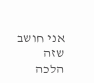אני חושב שזה הלכה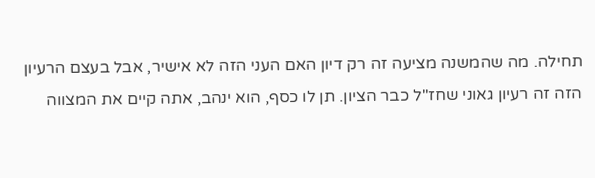תחילה. מה שהמשנה מציעה זה רק דיון האם העני הזה לא אישיר, אבל בעצם הרעיון הזה זה רעיון גאוני שחז"ל כבר הציון. תן לו כסף, הוא ינהב, אתה קיים את המצווה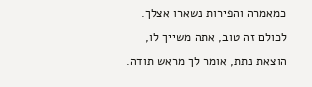כמאמרה והפירות נשארו אצלך. לכולם זה טוב, אתה משייך לו, הוצאת נתת, אומר לך מראש תודה.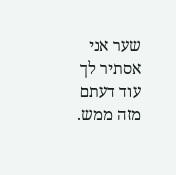שער אני אסתיר לך עוד דעתם מזה ממש.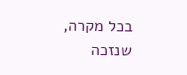בכל מקרה, שנזכה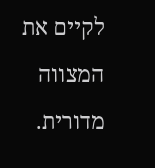לקיים את המצווה מדורית.